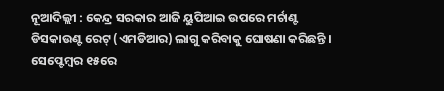ନୂଆଦିଲ୍ଲୀ : କେନ୍ଦ୍ର ସରକାର ଆଜି ୟୁପିଆଇ ଉପରେ ମର୍ଚାଣ୍ଟ ଡିସକାଉଣ୍ଟ ରେଟ୍ (ଏମଡିଆର) ଲାଗୁ କରିବାକୁ ଘୋଷଣା କରିଛନ୍ତି । ସେପ୍ଟେମ୍ବର ୧୫ରେ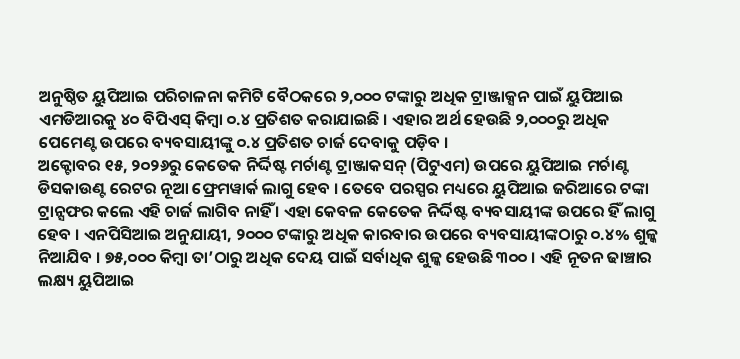ଅନୁଷ୍ଠିତ ୟୁପିଆଇ ପରିଚାଳନା କମିଟି ବୈଠକରେ ୨,୦୦୦ ଟଙ୍କାରୁ ଅଧିକ ଟ୍ରାଞ୍ଜାକ୍ସନ ପାଇଁ ୟୁପିଆଇ ଏମଡିଆରକୁ ୪୦ ବିପିଏସ୍ କିମ୍ବା ୦.୪ ପ୍ରତିଶତ କରାଯାଇଛି । ଏହାର ଅର୍ଥ ହେଉଛି ୨,୦୦୦ରୁ ଅଧିକ ପେମେଣ୍ଟ ଉପରେ ବ୍ୟବସାୟୀଙ୍କୁ ୦.୪ ପ୍ରତିଶତ ଚାର୍ଜ ଦେବାକୁ ପଡ଼ିବ ।
ଅକ୍ଟୋବର ୧୫, ୨୦୨୬ରୁ କେତେକ ନିର୍ଦ୍ଦିଷ୍ଟ ମର୍ଚାଣ୍ଟ ଟ୍ରାଞ୍ଜାକସନ୍ (ପିଟୁଏମ) ଉପରେ ୟୁପିଆଇ ମର୍ଚାଣ୍ଟ ଡିସକାଉଣ୍ଟ ରେଟର ନୂଆ ଫ୍ରେମୱାର୍କ ଲାଗୁ ହେବ । ତେବେ ପରସ୍ପର ମଧ୍ୟରେ ୟୁପିଆଇ ଜରିଆରେ ଟଙ୍କା ଟ୍ରାନ୍ସଫର କଲେ ଏହି ଚାର୍ଜ ଲାଗିବ ନାହିଁ । ଏହା କେବଳ କେତେକ ନିର୍ଦ୍ଦିଷ୍ଟ ବ୍ୟବସାୟୀଙ୍କ ଉପରେ ହିଁ ଲାଗୁ ହେବ । ଏନପିସିଆଇ ଅନୁଯାୟୀ, ୨୦୦୦ ଟଙ୍କାରୁ ଅଧିକ କାରବାର ଉପରେ ବ୍ୟବସାୟୀଙ୍କଠାରୁ ୦.୪% ଶୁଳ୍କ ନିଆଯିବ । ୭୫,୦୦୦ କିମ୍ବା ତା’ଠାରୁ ଅଧିକ ଦେୟ ପାଇଁ ସର୍ବାଧିକ ଶୁଳ୍କ ହେଉଛି ୩୦୦ । ଏହି ନୂତନ ଢାଞ୍ଚାର ଲକ୍ଷ୍ୟ ୟୁପିଆଇ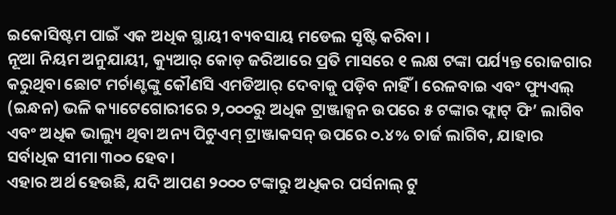ଇକୋସିଷ୍ଟମ ପାଇଁ ଏକ ଅଧିକ ସ୍ଥାୟୀ ବ୍ୟବସାୟ ମଡେଲ ସୃଷ୍ଟି କରିବା ।
ନୂଆ ନିୟମ ଅନୁଯାୟୀ, କ୍ୟୁଆର୍ କୋଡ୍ ଜରିଆରେ ପ୍ରତି ମାସରେ ୧ ଲକ୍ଷ ଟଙ୍କା ପର୍ଯ୍ୟନ୍ତ ରୋଜଗାର କରୁଥିବା ଛୋଟ ମର୍ଚାଣ୍ଟଙ୍କୁ କୌଣସି ଏମଡିଆର୍ ଦେବାକୁ ପଡ଼ିବ ନାହିଁ । ରେଳବାଇ ଏବଂ ଫ୍ୟୁଏଲ୍ (ଇନ୍ଧନ) ଭଳି କ୍ୟାଟେଗୋରୀରେ ୨,୦୦୦ରୁ ଅଧିକ ଟ୍ରାଞ୍ଜାକ୍ସନ ଉପରେ ୫ ଟଙ୍କାର ଫ୍ଲାଟ୍ ଫି’ ଲାଗିବ ଏବଂ ଅଧିକ ଭାଲ୍ୟୁ ଥିବା ଅନ୍ୟ ପିଟୁଏମ୍ ଟ୍ରାଞ୍ଜାକସନ୍ ଉପରେ ୦.୪% ଚାର୍ଜ ଲାଗିବ, ଯାହାର ସର୍ବାଧିକ ସୀମା ୩୦୦ ହେବ।
ଏହାର ଅର୍ଥ ହେଉଛି, ଯଦି ଆପଣ ୨୦୦୦ ଟଙ୍କାରୁ ଅଧିକର ପର୍ସନାଲ୍ ଟୁ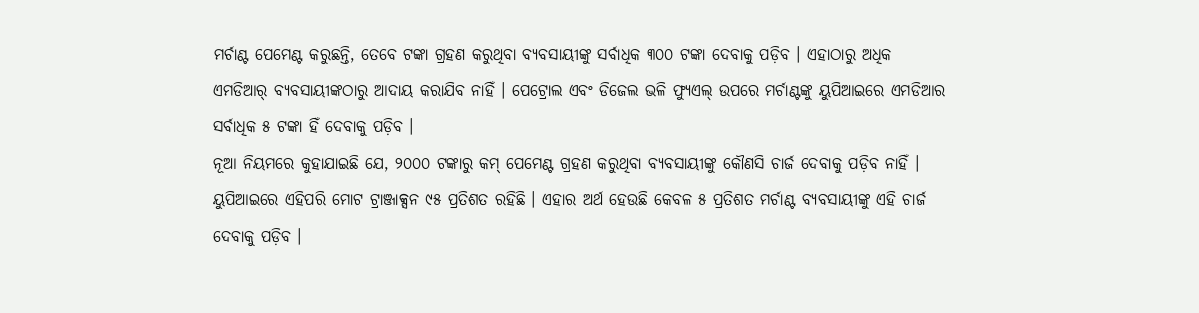ମର୍ଚାଣ୍ଟ ପେମେଣ୍ଟ କରୁଛନ୍ତି, ତେବେ ଟଙ୍କା ଗ୍ରହଣ କରୁଥିବା ବ୍ୟବସାୟୀଙ୍କୁ ସର୍ବାଧିକ ୩୦୦ ଟଙ୍କା ଦେବାକୁ ପଡ଼ିବ । ଏହାଠାରୁ ଅଧିକ ଏମଡିଆର୍ ବ୍ୟବସାୟୀଙ୍କଠାରୁ ଆଦାୟ କରାଯିବ ନାହିଁ । ପେଟ୍ରୋଲ ଏବଂ ଡିଜେଲ ଭଳି ଫ୍ୟୁଏଲ୍ ଉପରେ ମର୍ଚାଣ୍ଟଙ୍କୁ ୟୁପିଆଇରେ ଏମଡିଆର ସର୍ବାଧିକ ୫ ଟଙ୍କା ହିଁ ଦେବାକୁ ପଡ଼ିବ ।
ନୂଆ ନିୟମରେ କୁହାଯାଇଛି ଯେ, ୨୦୦୦ ଟଙ୍କାରୁ କମ୍ ପେମେଣ୍ଟ ଗ୍ରହଣ କରୁଥିବା ବ୍ୟବସାୟୀଙ୍କୁ କୌଣସି ଚାର୍ଜ ଦେବାକୁ ପଡ଼ିବ ନାହିଁ । ୟୁପିଆଇରେ ଏହିପରି ମୋଟ ଟ୍ରାଞ୍ଜାକ୍ସନ ୯୫ ପ୍ରତିଶତ ରହିଛି । ଏହାର ଅର୍ଥ ହେଉଛି କେବଳ ୫ ପ୍ରତିଶତ ମର୍ଚାଣ୍ଟ ବ୍ୟବସାୟୀଙ୍କୁ ଏହି ଚାର୍ଜ ଦେବାକୁ ପଡ଼ିବ ।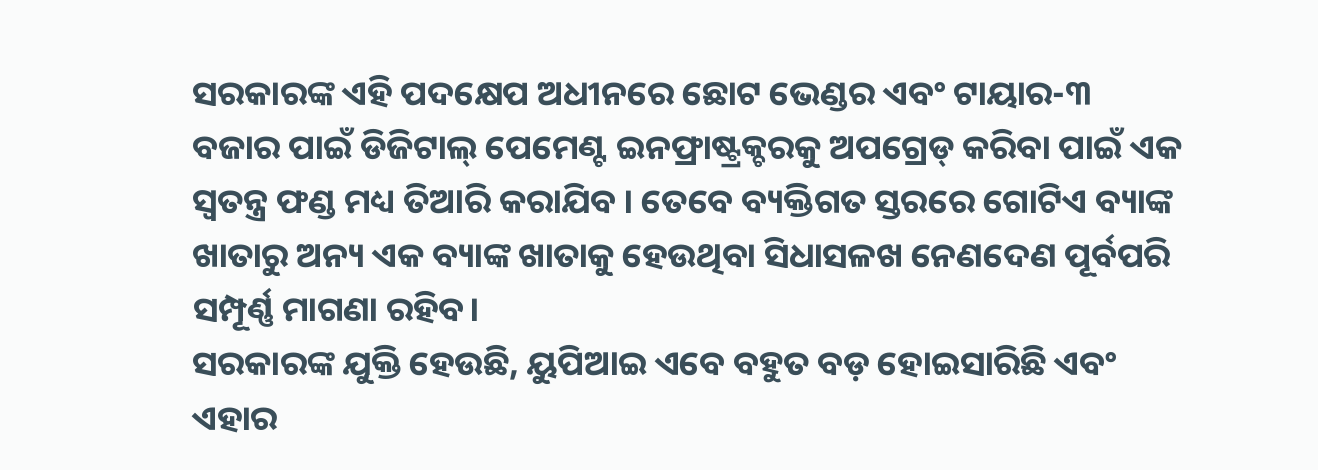ସରକାରଙ୍କ ଏହି ପଦକ୍ଷେପ ଅଧୀନରେ ଛୋଟ ଭେଣ୍ଡର ଏବଂ ଟାୟାର-୩ ବଜାର ପାଇଁ ଡିଜିଟାଲ୍ ପେମେଣ୍ଟ ଇନଫ୍ରାଷ୍ଟ୍ରକ୍ଚରକୁ ଅପଗ୍ରେଡ୍ କରିବା ପାଇଁ ଏକ ସ୍ୱତନ୍ତ୍ର ଫଣ୍ଡ ମଧ୍ୟ ତିଆରି କରାଯିବ । ତେବେ ବ୍ୟକ୍ତିଗତ ସ୍ତରରେ ଗୋଟିଏ ବ୍ୟାଙ୍କ ଖାତାରୁ ଅନ୍ୟ ଏକ ବ୍ୟାଙ୍କ ଖାତାକୁ ହେଉଥିବା ସିଧାସଳଖ ନେଣଦେଣ ପୂର୍ବପରି ସମ୍ପୂର୍ଣ୍ଣ ମାଗଣା ରହିବ।
ସରକାରଙ୍କ ଯୁକ୍ତି ହେଉଛି, ୟୁପିଆଇ ଏବେ ବହୁତ ବଡ଼ ହୋଇସାରିଛି ଏବଂ ଏହାର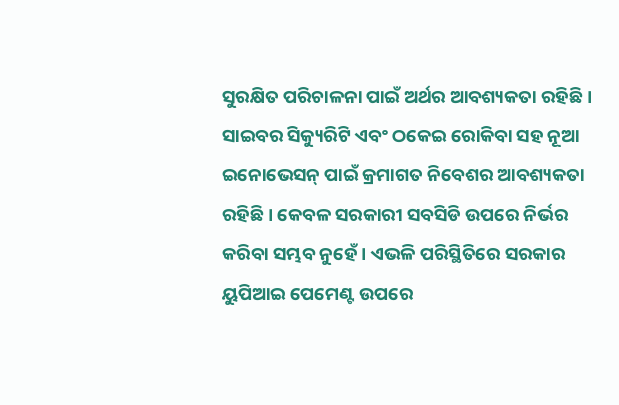ସୁରକ୍ଷିତ ପରିଚାଳନା ପାଇଁ ଅର୍ଥର ଆବଶ୍ୟକତା ରହିଛି । ସାଇବର ସିକ୍ୟୁରିଟି ଏବଂ ଠକେଇ ରୋକିବା ସହ ନୂଆ ଇନୋଭେସନ୍ ପାଇଁ କ୍ରମାଗତ ନିବେଶର ଆବଶ୍ୟକତା ରହିଛି । କେବଳ ସରକାରୀ ସବସିଡି ଉପରେ ନିର୍ଭର କରିବା ସମ୍ଭବ ନୁହେଁ । ଏଭଳି ପରିସ୍ଥିତିରେ ସରକାର ୟୁପିଆଇ ପେମେଣ୍ଟ ଉପରେ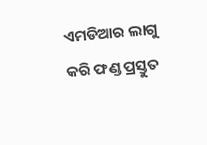ଏମଡିଆର ଲାଗୁ କରି ଫଣ୍ଡ ପ୍ରସ୍ତୁତ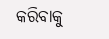କରିବାକୁ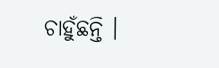ଚାହୁଁଛନ୍ତି ।